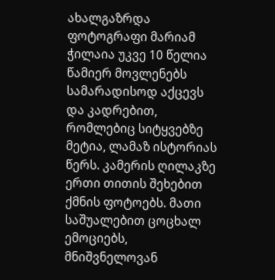ახალგაზრდა ფოტოგრაფი მარიამ ჭილაია უკვე 10 წელია წამიერ მოვლენებს სამარადისოდ აქცევს და კადრებით, რომლებიც სიტყვებზე მეტია, ლამაზ ისტორიას წერს. კამერის ღილაკზე ერთი თითის შეხებით ქმნის ფოტოებს. მათი საშუალებით ცოცხალ ემოციებს, მნიშვნელოვან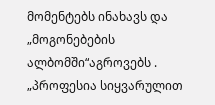მომენტებს ინახავს და „მოგონებების ალბომში“აგროვებს .
„პროფესია სიყვარულით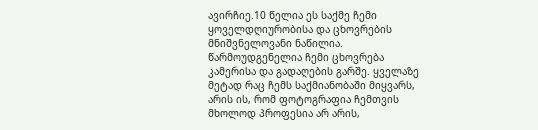ავირჩიე.10 წელია ეს საქმე ჩემი ყოველდღიურობისა და ცხოვრების მნიშვნელოვანი ნაწილია. წარმოუდგენელია ჩემი ცხოვრება კამერისა და გადაღების გარშე. ყველაზე მეტად რაც ჩემს საქმიანობაში მიყვარს, არის ის, რომ ფოტოგრაფია ჩემთვის მხოლოდ პროფესია არ არის,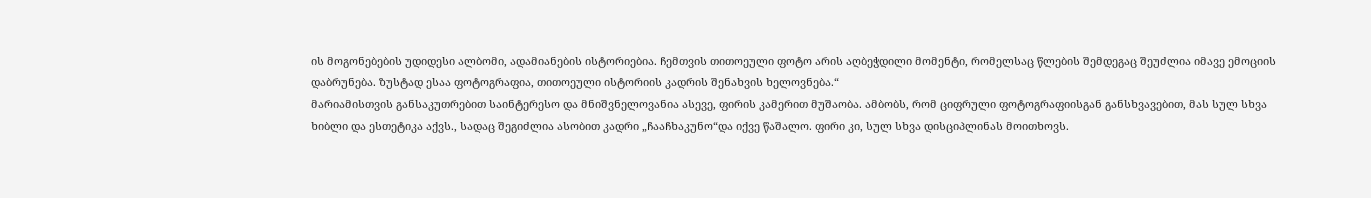ის მოგონებების უდიდესი ალბომი, ადამიანების ისტორიებია. ჩემთვის თითოეული ფოტო არის აღბეჭდილი მომენტი, რომელსაც წლების შემდეგაც შეუძლია იმავე ემოციის დაბრუნება. ზუსტად ესაა ფოტოგრაფია, თითოეული ისტორიის კადრის შენახვის ხელოვნება.“
მარიამისთვის განსაკუთრებით საინტერესო და მნიშვნელოვანია ასევე, ფირის კამერით მუშაობა. ამბობს, რომ ციფრული ფოტოგრაფიისგან განსხვავებით, მას სულ სხვა ხიბლი და ესთეტიკა აქვს., სადაც შეგიძლია ასობით კადრი „ჩააჩხაკუნო“და იქვე წაშალო. ფირი კი, სულ სხვა დისციპლინას მოითხოვს.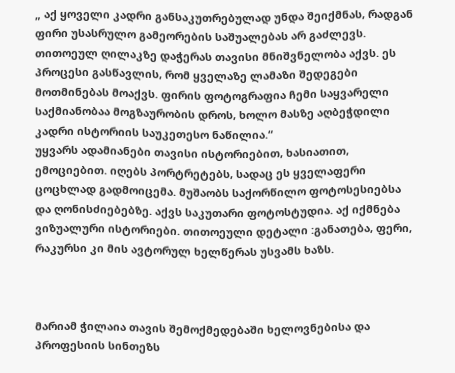„ აქ ყოველი კადრი განსაკუთრებულად უნდა შეიქმნას, რადგან ფირი უსასრულო გამეორების საშუალებას არ გაძლევს. თითოეულ ღილაკზე დაჭერას თავისი მნიშვნელობა აქვს. ეს პროცესი გასწავლის, რომ ყველაზე ლამაზი შედეგები მოთმინებას მოაქვს. ფირის ფოტოგრაფია ჩემი საყვარელი საქმიანობაა მოგზაურობის დროს, ხოლო მასზე აღბეჭდილი კადრი ისტორიის საუკეთესო ნაწილია.“
უყვარს ადამიანები თავისი ისტორიებით, ხასიათით, ემოციებით. იღებს პორტრეტებს, სადაც ეს ყველაფერი ცოცხლად გადმოიცემა. მუშაობს საქორწილო ფოტოსესიებსა და ღონისძიებებზე. აქვს საკუთარი ფოტოსტუდია. აქ იქმნება ვიზუალური ისტორიები. თითოეული დეტალი :განათება, ფერი, რაკურსი კი მის ავტორულ ხელწერას უსვამს ხაზს.



მარიამ ჭილაია თავის შემოქმედებაში ხელოვნებისა და პროფესიის სინთეზს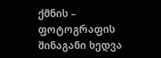ქმნის – ფოტოგრაფის შინაგანი ხედვა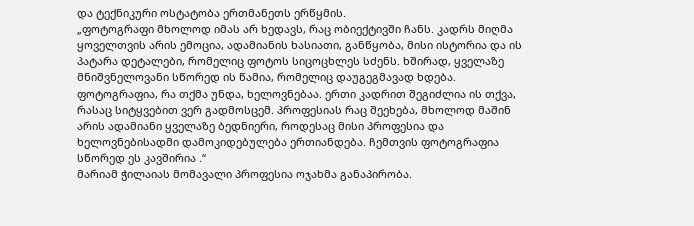და ტექნიკური ოსტატობა ერთმანეთს ერწყმის.
„ფოტოგრაფი მხოლოდ იმას არ ხედავს, რაც ობიექტივში ჩანს. კადრს მიღმა ყოველთვის არის ემოცია, ადამიანის ხასიათი, განწყობა, მისი ისტორია და ის პატარა დეტალები, რომელიც ფოტოს სიცოცხლეს სძენს. ხშირად, ყველაზე მნიშვნელოვანი სწორედ ის წამია, რომელიც დაუგეგმავად ხდება.
ფოტოგრაფია, რა თქმა უნდა, ხელოვნებაა. ერთი კადრით შეგიძლია ის თქვა, რასაც სიტყვებით ვერ გადმოსცემ. პროფესიას რაც შეეხება, მხოლოდ მაშინ არის ადამიანი ყველაზე ბედნიერი, როდესაც მისი პროფესია და ხელოვნებისადმი დამოკიდებულება ერთიანდება. ჩემთვის ფოტოგრაფია სწორედ ეს კავშირია .“
მარიამ ჭილაიას მომავალი პროფესია ოჯახმა განაპირობა.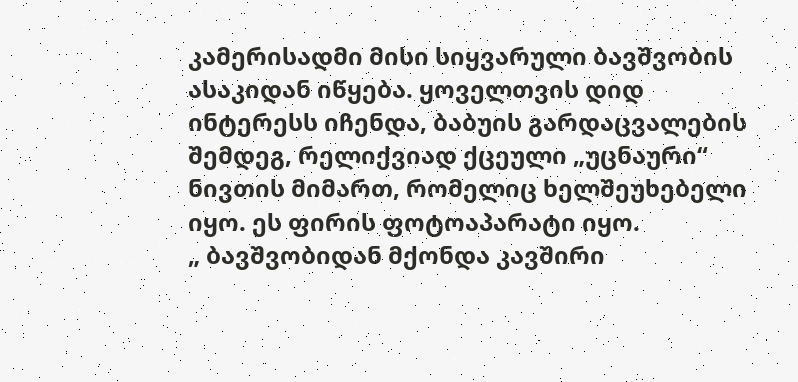კამერისადმი მისი სიყვარული ბავშვობის ასაკიდან იწყება. ყოველთვის დიდ ინტერესს იჩენდა, ბაბუის გარდაცვალების შემდეგ, რელიქვიად ქცეული „უცნაური“ ნივთის მიმართ, რომელიც ხელშეუხებელი იყო. ეს ფირის ფოტოაპარატი იყო.
„ ბავშვობიდან მქონდა კავშირი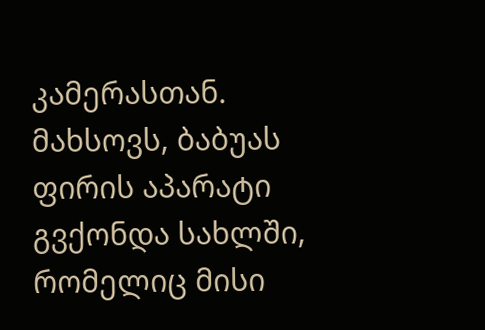კამერასთან. მახსოვს, ბაბუას ფირის აპარატი გვქონდა სახლში, რომელიც მისი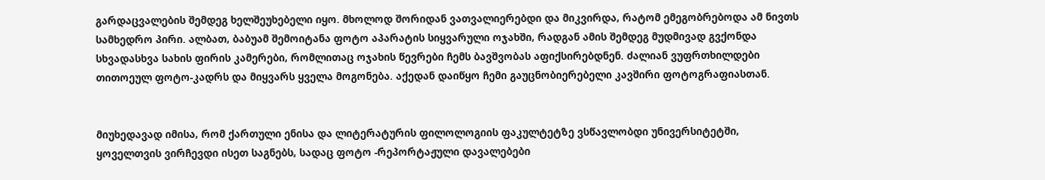გარდაცვალების შემდეგ ხელშეუხებელი იყო. მხოლოდ შორიდან ვათვალიერებდი და მიკვირდა, რატომ ემეგობრებოდა ამ ნივთს სამხედრო პირი. ალბათ, ბაბუამ შემოიტანა ფოტო აპარატის სიყვარული ოჯახში, რადგან ამის შემდეგ მუდმივად გვქონდა სხვადასხვა სახის ფირის კამერები, რომლითაც ოჯახის წევრები ჩემს ბავშვობას აფიქსირებდნენ. ძალიან ვუფრთხილდები თითოეულ ფოტო-კადრს და მიყვარს ყველა მოგონება. აქედან დაიწყო ჩემი გაუცნობიერებელი კავშირი ფოტოგრაფიასთან.


მიუხედავად იმისა, რომ ქართული ენისა და ლიტერატურის ფილოლოგიის ფაკულტეტზე ვსწავლობდი უნივერსიტეტში, ყოველთვის ვირჩევდი ისეთ საგნებს, სადაც ფოტო -რეპორტაჟული დავალებები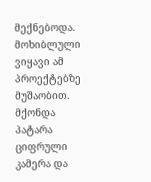მექნებოდა. მოხიბლული ვიყავი ამ პროექტებზე მუშაობით. მქონდა პატარა ციფრული კამერა და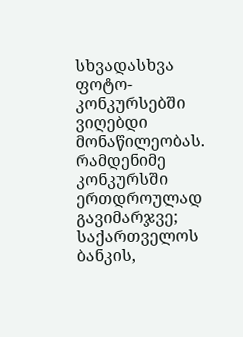სხვადასხვა ფოტო-კონკურსებში ვიღებდი მონაწილეობას. რამდენიმე კონკურსში ერთდროულად გავიმარჯვე; საქართველოს ბანკის,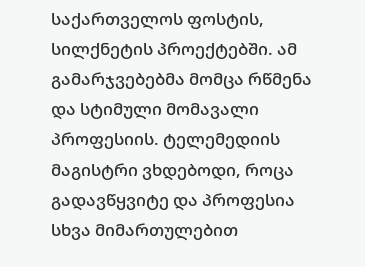საქართველოს ფოსტის, სილქნეტის პროექტებში. ამ გამარჯვებებმა მომცა რწმენა და სტიმული მომავალი პროფესიის. ტელემედიის მაგისტრი ვხდებოდი, როცა გადავწყვიტე და პროფესია სხვა მიმართულებით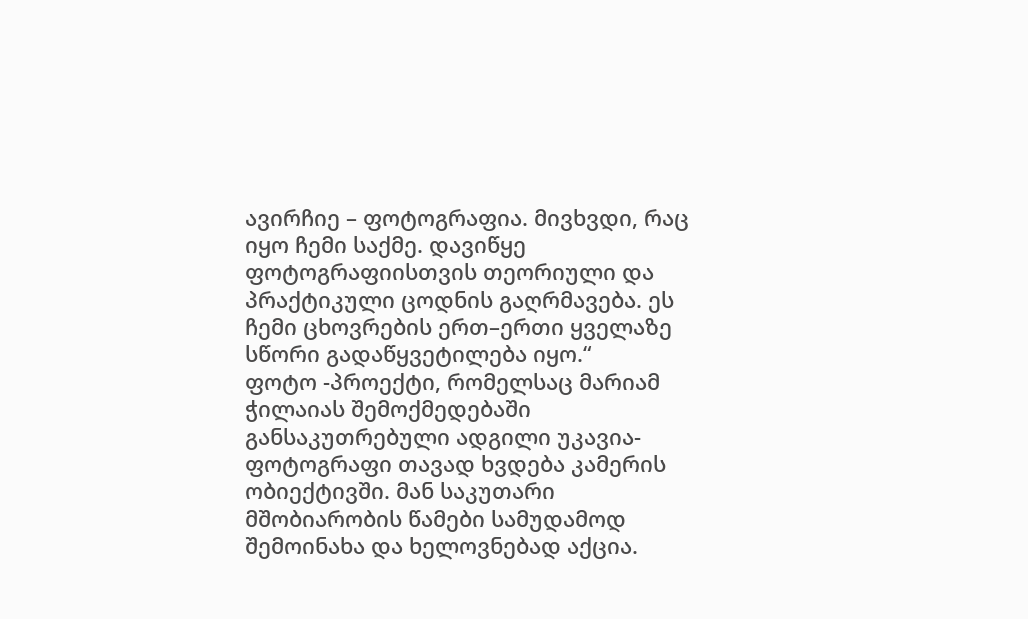ავირჩიე – ფოტოგრაფია. მივხვდი, რაც იყო ჩემი საქმე. დავიწყე ფოტოგრაფიისთვის თეორიული და პრაქტიკული ცოდნის გაღრმავება. ეს ჩემი ცხოვრების ერთ–ერთი ყველაზე სწორი გადაწყვეტილება იყო.“
ფოტო -პროექტი, რომელსაც მარიამ ჭილაიას შემოქმედებაში განსაკუთრებული ადგილი უკავია-ფოტოგრაფი თავად ხვდება კამერის ობიექტივში. მან საკუთარი მშობიარობის წამები სამუდამოდ შემოინახა და ხელოვნებად აქცია.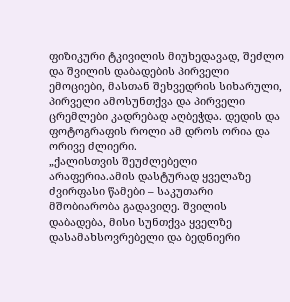ფიზიკური ტკივილის მიუხედავად, შეძლო და შვილის დაბადების პირველი ემოციები, მასთან შეხვედრის სიხარული, პირველი ამოსუნთქვა და პირველი ცრემლები კადრებად აღბეჭდა. დედის და ფოტოგრაფის როლი ამ დროს ორია და ორივე ძლიერი.
„ქალისთვის შეუძლებელი არაფერია.ამის დასტურად ყველაზე ძვირფასი წამები – საკუთარი მშობიარობა გადავიღე. შვილის დაბადება, მისი სუნთქვა ყველზე დასამახსოვრებელი და ბედნიერი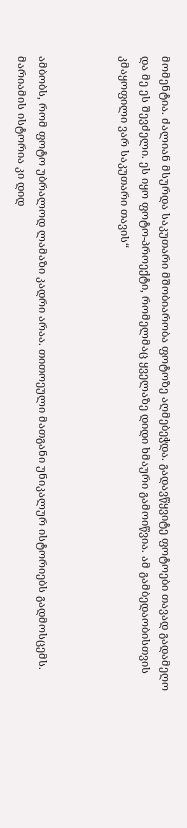მომენტია. ძალიან მსურდა საკუთარი მშობიარობა ფოტოზე აღმებეჭდა. გადავწყვიტე ფოტოები თავად გადამეღო და მე ეს შევძელი. ეს იყო ფოტო-პროექტი, რომელმაც ყველაზე დიდი ხმაური გამოიწვია. ამ გამბედაობისთვის კმაყოფილი ვარ საკუთარი თავის“



ამბობს, რომ ფოტო უბრალოდ ლამაზი კადრი არაა. თითოეული მათგანი უნიკალურ ისტორიებს გადმოსცემს. მარიამის ისტორია კი დიდ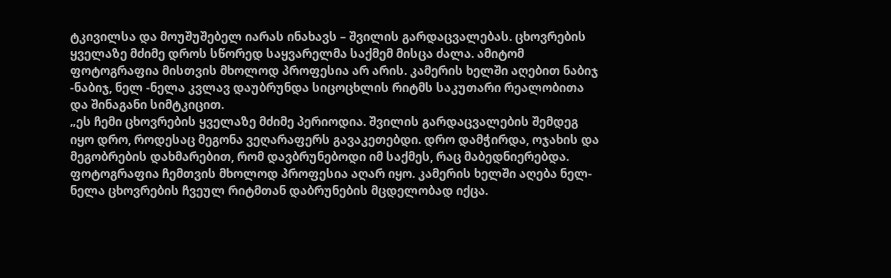ტკივილსა და მოუშუშებელ იარას ინახავს – შვილის გარდაცვალებას. ცხოვრების ყველაზე მძიმე დროს სწორედ საყვარელმა საქმემ მისცა ძალა. ამიტომ ფოტოგრაფია მისთვის მხოლოდ პროფესია არ არის. კამერის ხელში აღებით ნაბიჯ -ნაბიჯ, ნელ -ნელა კვლავ დაუბრუნდა სიცოცხლის რიტმს საკუთარი რეალობითა და შინაგანი სიმტკიცით.
„ეს ჩემი ცხოვრების ყველაზე მძიმე პერიოდია. შვილის გარდაცვალების შემდეგ იყო დრო, როდესაც მეგონა ვეღარაფერს გავაკეთებდი. დრო დამჭირდა, ოჯახის და მეგობრების დახმარებით, რომ დავბრუნებოდი იმ საქმეს, რაც მაბედნიერებდა. ფოტოგრაფია ჩემთვის მხოლოდ პროფესია აღარ იყო. კამერის ხელში აღება ნელ-ნელა ცხოვრების ჩვეულ რიტმთან დაბრუნების მცდელობად იქცა.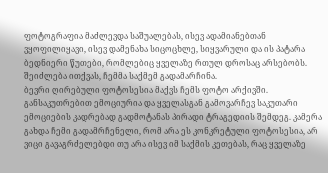ფოტოგრაფია მაძლევდა საშუალებას, ისევ ადამიანებთან ვყოფილიყავი, ისევ დამენახა სიცოცხლე, სიყვარული და ის პატარა ბედნიერი წუთები, რომლებიც ყველაზე რთულ დროსაც არსებობს. შეიძლება ითქვას, ჩემმა საქმემ გადამარჩინა.
ბევრი ღირებული ფოტოსესია მაქვს ჩემს ფოტო არქივში. განსაკუთრებით ემოციურია და ყველასგან გამოვარჩევ საკუთარი ემოციების კადრებად გადმოტანას პირადი ტრაგედიის შემდეგ. კამერა გახდა ჩემი გადამრჩენელი, რომ არა ეს კონკრეტული ფოტოსესია, არ ვიცი გავაგრძელებდი თუ არა ისევ იმ საქმის კეთებას, რაც ყველაზე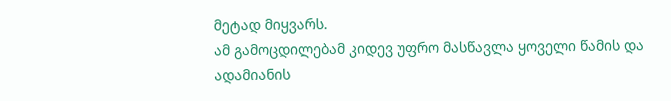მეტად მიყვარს.
ამ გამოცდილებამ კიდევ უფრო მასწავლა ყოველი წამის და ადამიანის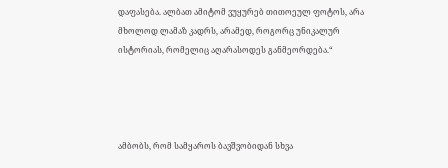დაფასება. ალბათ ამიტომ ვუყურებ თითოეულ ფოტოს, არა მხოლოდ ლამაზ კადრს, არამედ, როგორც უნიკალურ ისტორიას, რომელიც აღარასოდეს განმეორდება.“




ამბობს, რომ სამყაროს ბავშვობიდან სხვა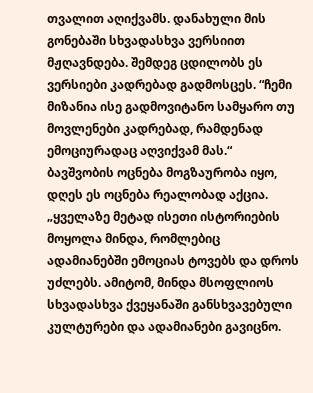თვალით აღიქვამს. დანახული მის გონებაში სხვადასხვა ვერსიით მჟღავნდება. შემდეგ ცდილობს ეს ვერსიები კადრებად გადმოსცეს. “ჩემი მიზანია ისე გადმოვიტანო სამყარო თუ მოვლენები კადრებად, რამდენად ემოციურადაც აღვიქვამ მას.“
ბავშვობის ოცნება მოგზაურობა იყო, დღეს ეს ოცნება რეალობად აქცია.
„ყველაზე მეტად ისეთი ისტორიების მოყოლა მინდა, რომლებიც ადამიანებში ემოციას ტოვებს და დროს უძლებს. ამიტომ, მინდა მსოფლიოს სხვადასხვა ქვეყანაში განსხვავებული კულტურები და ადამიანები გავიცნო.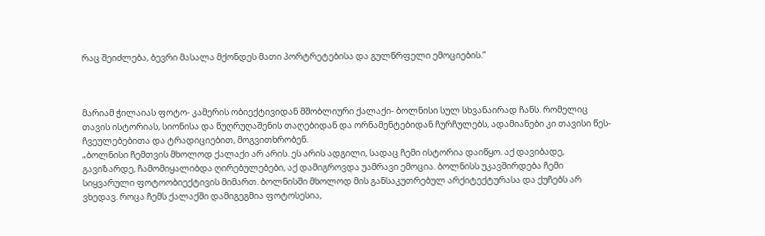რაც შეიძლება, ბევრი მასალა მქონდეს მათი პორტრეტებისა და გულწრფელი ემოციების.“



მარიამ ჭილაიას ფოტო- კამერის ობიექტივიდან მშობლიური ქალაქი- ბოლნისი სულ სხვანაირად ჩანს. რომელიც თავის ისტორიას, სიონისა და წუღრუღაშენის თაღებიდან და ორნამენტებიდან ჩურჩულებს, ადამიანები კი თავისი წეს-ჩვეულებებითა და ტრადიციებით, მოგვითხრობენ.
„ბოლნისი ჩემთვის მხოლოდ ქალაქი არ არის. ეს არის ადგილი, სადაც ჩემი ისტორია დაიწყო. აქ დავიბადე, გავიზარდე, ჩამომიყალიბდა ღირებულებები, აქ დამიგროვდა უამრავი ემოცია. ბოლნისს უკავშირდება ჩემი სიყვარული ფოტოობიექტივის მიმართ. ბოლნისში მხოლოდ მის განსაკუთრებულ არქიტექტურასა და ქუჩებს არ ვხედავ. როცა ჩემს ქალაქში დამიგეგმია ფოტოსესია,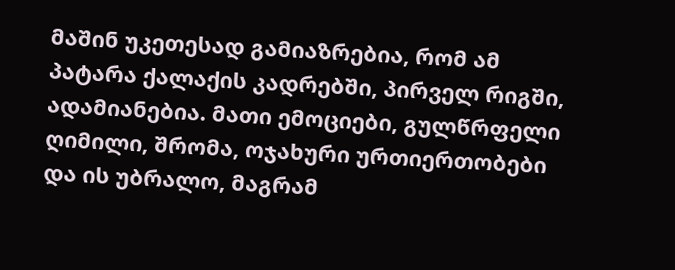მაშინ უკეთესად გამიაზრებია, რომ ამ პატარა ქალაქის კადრებში, პირველ რიგში, ადამიანებია. მათი ემოციები, გულწრფელი ღიმილი, შრომა, ოჯახური ურთიერთობები და ის უბრალო, მაგრამ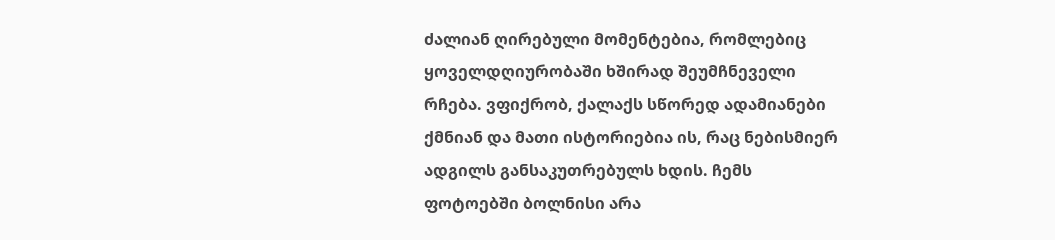ძალიან ღირებული მომენტებია, რომლებიც ყოველდღიურობაში ხშირად შეუმჩნეველი რჩება. ვფიქრობ, ქალაქს სწორედ ადამიანები ქმნიან და მათი ისტორიებია ის, რაც ნებისმიერ ადგილს განსაკუთრებულს ხდის. ჩემს ფოტოებში ბოლნისი არა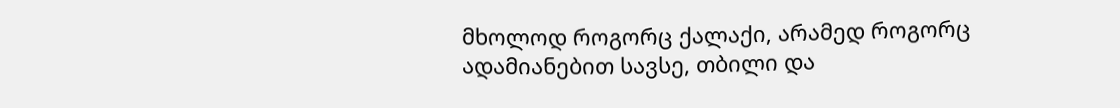მხოლოდ როგორც ქალაქი, არამედ როგორც ადამიანებით სავსე, თბილი და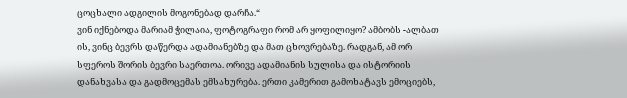ცოცხალი ადგილის მოგონებად დარჩა.“
ვინ იქნებოდა მარიამ ჭილაია, ფოტოგრაფი რომ არ ყოფილიყო? ამბობს -ალბათ ის, ვინც ბევრს დაწერდა ადამიანებზე და მათ ცხოვრებაზე. რადგან, ამ ორ სფეროს შორის ბევრი საერთოა. ორივე ადამიანის სულისა და ისტორიის დანახვასა და გადმოცემას ემსახურება. ერთი კამერით გამოხატავს ემოციებს,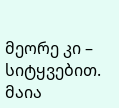მეორე კი – სიტყვებით.
მაია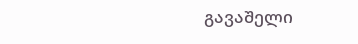გავაშელი